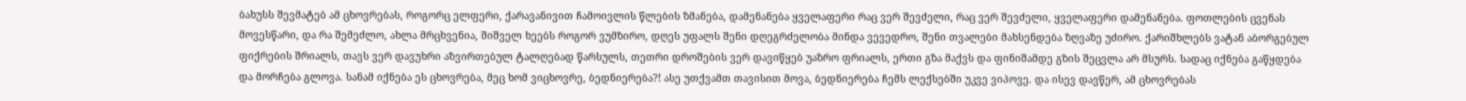ბახუსს შევმატებ ამ ცხოვრებას, როგორც ელფერი, ქარავანივით ჩამოივლის წლების ზმანება, დამენანება ყველაფერი რაც ვერ შევძელი, რაც ვერ შევძელი, ყველაფერი დამენანება. ფოთლების ცვენას მოვესწარი, და რა შემეძლო, ახლა მრცხვენია, შიშველ ხეებს როგორ ვუმზირო, დღეს უფალს შენი დღეგრძელობა მინდა ვევედრო, შენი თვალები მახსენდება ზღვაზე უძირო. ქარიშხლებს ვატან აბორგებულ ფიქრების შრიალს, თავს ვერ დავუხრი აზვირთებულ ტალღებად წარსულს, თეთრი დროშების ვერ დავიწყებ უაზრო ფრიალს, ერთი გზა მაქვს და ფინიშამდე გზის შეცვლა არ მსურს. სადაც იქნება გაწყდება და მორჩება გლოვა. სანამ იქნება ეს ცხოვრება, მეც ხომ ვიცხოვრე, ბედნიერება?! ასე უთქვამთ თავისით მოვა, ბედნიერება ჩემს ლექსებში უკვე ვიპოვე. და ისევ დავწერ, ამ ცხოვრებას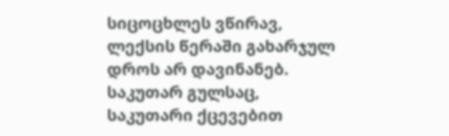სიცოცხლეს ვწირავ, ლექსის წერაში გახარჯულ დროს არ დავინანებ. საკუთარ გულსაც, საკუთარი ქცევებით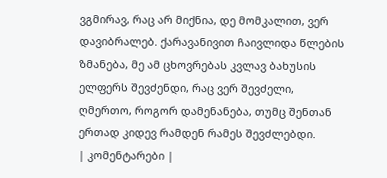ვგმირავ, რაც არ მიქნია, დე მომკალით, ვერ დავიბრალებ. ქარავანივით ჩაივლიდა წლების ზმანება, მე ამ ცხოვრებას კვლავ ბახუსის ელფერს შევძენდი, რაც ვერ შევძელი, ღმერთო, როგორ დამენანება, თუმც შენთან ერთად კიდევ რამდენ რამეს შევძლებდი.
| კომენტარები |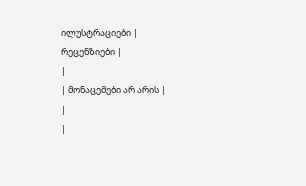ილუსტრაციები |
რეცენზიები |
|
| მონაცემები არ არის |
|
|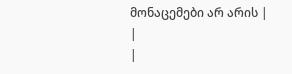მონაცემები არ არის |
|
|